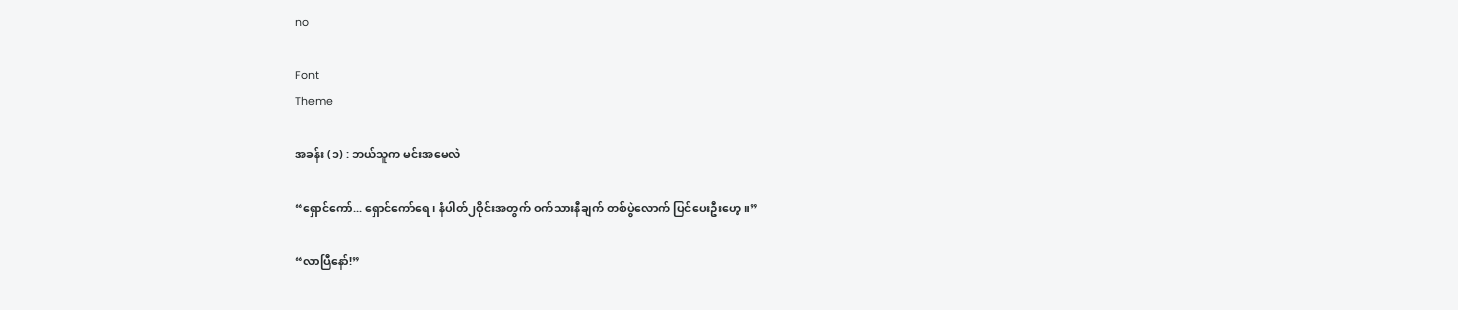no

Font
Theme

အခန်း (၁) : ဘယ်သူက မင်းအမေလဲ

“ရှောင်ကော်... ရှောင်ကော်ရေ၊ နံပါတ်၂ဝိုင်းအတွက် ဝက်သားနီချက် တစ်ပွဲလောက် ပြင်ပေးဦးဟေ့။”

“လာပြီနော်!”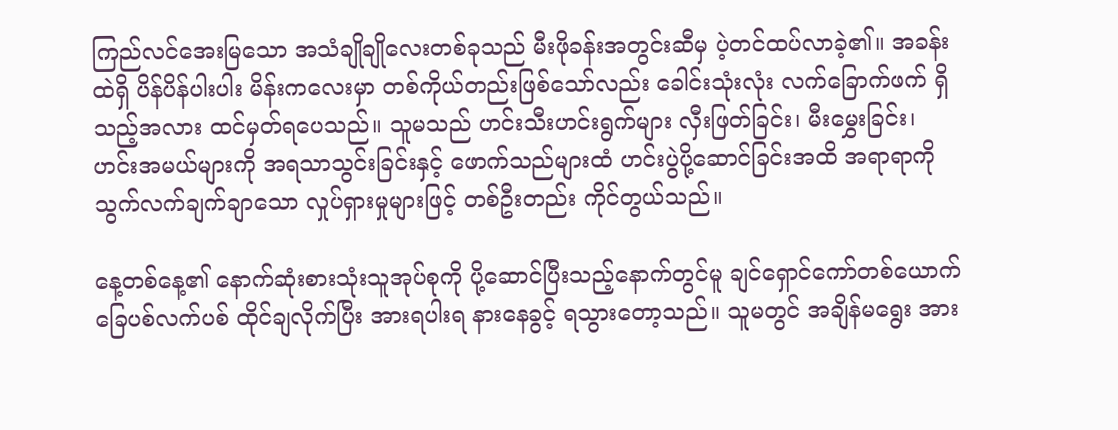ကြည်လင်အေးမြသော အသံချိုချိုလေးတစ်ခုသည် မီးဖိုခန်းအတွင်းဆီမှ ပဲ့တင်ထပ်လာခဲ့၏။ အခန်းထဲရှိ ပိန်ပိန်ပါးပါး မိန်းကလေးမှာ တစ်ကိုယ်တည်းဖြစ်သော်လည်း ခေါင်းသုံးလုံး လက်ခြောက်ဖက် ရှိသည့်အလား ထင်မှတ်ရပေသည်။ သူမသည် ဟင်းသီးဟင်းရွက်များ လှီးဖြတ်ခြင်း၊ မီးမွှေးခြင်း၊ ဟင်းအမယ်များကို အရသာသွင်းခြင်းနှင့် ဖောက်သည်များထံ ဟင်းပွဲပို့ဆောင်ခြင်းအထိ အရာရာကို သွက်လက်ချက်ချာသော လှုပ်ရှားမှုများဖြင့် တစ်ဦးတည်း ကိုင်တွယ်သည်။

နေ့တစ်နေ့၏ နောက်ဆုံးစားသုံးသူအုပ်စုကို ပို့ဆောင်ပြီးသည့်နောက်တွင်မူ ချင်ရှောင်ကော်တစ်ယောက် ခြေပစ်လက်ပစ် ထိုင်ချလိုက်ပြီး အားရပါးရ နားနေခွင့် ရသွားတော့သည်။ သူမတွင် အချိန်မရွေး အား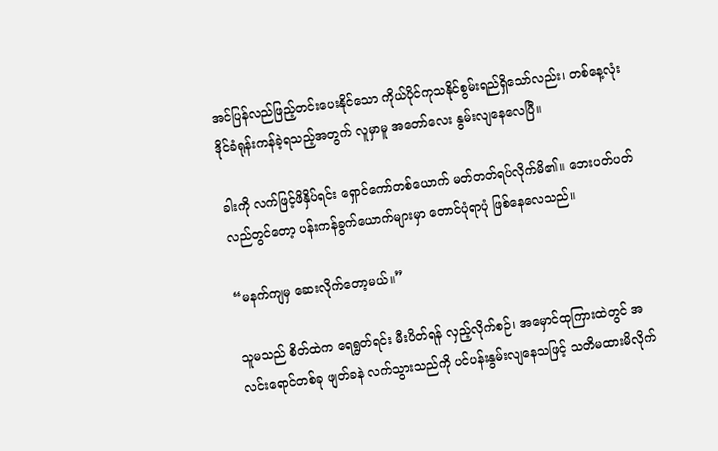အင်ပြန်လည်ဖြည့်တင်းပေးနိုင်သော ကိုယ်ပိုင်ကုသနိုင်စွမ်းရည်ရှိသော်လည်း၊ တစ်နေ့လုံး ဒိုင်ခံရုန်းကန်ခဲ့ရသည့်အတွက် လူမှာမူ အတော်လေး နွမ်းလျနေလေပြီ။

ခါးကို လက်ဖြင့်ဖိနှိပ်ရင်း ရှောင်ကော်တစ်ယောက် မတ်တတ်ရပ်လိုက်မိ၏။ ဘေးပတ်ပတ်လည်တွင်တော့ ပန်းကန်ခွက်ယောက်များမှာ တောင်ပုံရာပုံ ဖြစ်နေလေသည်။

“မနက်ကျမှ ဆေးလိုက်တော့မယ်။”

သူမသည် စိတ်ထဲက ရေရွတ်ရင်း မီးပိတ်ရန် လှည့်လိုက်စဉ်၊ အမှောင်ထုကြားထဲတွင် အလင်းရောင်တစ်ခု ဖျတ်ခနဲ လက်သွားသည်ကို ပင်ပန်းနွမ်းလျနေသဖြင့် သတိမထားမိလိုက်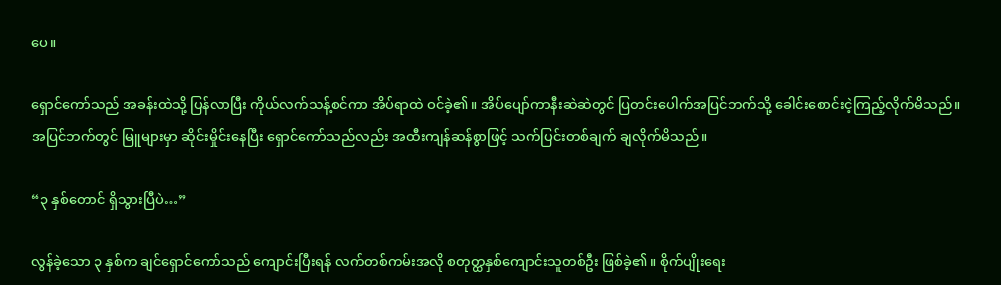ပေ။

ရှောင်ကော်သည် အခန်းထဲသို့ ပြန်လာပြီး ကိုယ်လက်သန့်စင်ကာ အိပ်ရာထဲ ဝင်ခဲ့၏။ အိပ်ပျော်ကာနီးဆဲဆဲတွင် ပြတင်းပေါက်အပြင်ဘက်သို့ ခေါင်းစောင်းငဲ့ကြည့်လိုက်မိသည်။ အပြင်ဘက်တွင် မြူများမှာ ဆိုင်းမှိုင်းနေပြီး ရှောင်ကော်သည်လည်း အထီးကျန်ဆန်စွာဖြင့် သက်ပြင်းတစ်ချက် ချလိုက်မိသည်။

“၃ နှစ်တောင် ရှိသွားပြီပဲ…”

လွန်ခဲ့သော ၃ နှစ်က ချင်ရှောင်ကော်သည် ကျောင်းပြီးရန် လက်တစ်ကမ်းအလို စတုတ္ထနှစ်ကျောင်းသူတစ်ဦး ဖြစ်ခဲ့၏။ စိုက်ပျိုးရေး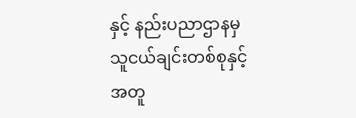နှင့် နည်းပညာဌာနမှ သူငယ်ချင်းတစ်စုနှင့်အတူ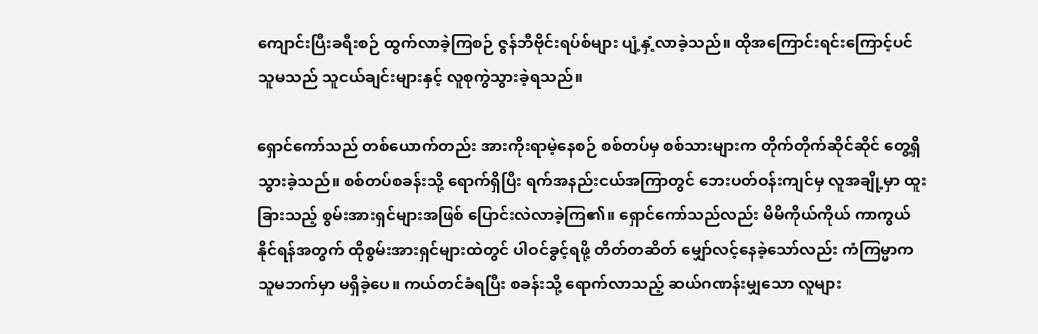ကျောင်းပြီးခရီးစဉ် ထွက်လာခဲ့ကြစဉ် ဇွန်ဘီဗိုင်းရပ်စ်များ ပျံ့နှံ့လာခဲ့သည်။ ထိုအကြောင်းရင်းကြောင့်ပင် သူမသည် သူငယ်ချင်းများနှင့် လူစုကွဲသွားခဲ့ရသည်။

ရှောင်ကော်သည် တစ်ယောက်တည်း အားကိုးရာမဲ့နေစဉ် စစ်တပ်မှ စစ်သားများက တိုက်တိုက်ဆိုင်ဆိုင် တွေ့ရှိသွားခဲ့သည်။ စစ်တပ်စခန်းသို့ ရောက်ရှိပြီး ရက်အနည်းငယ်အကြာတွင် ဘေးပတ်ဝန်းကျင်မှ လူအချို့မှာ ထူးခြားသည့် စွမ်းအားရှင်များအဖြစ် ပြောင်းလဲလာခဲ့ကြ၏။ ရှောင်ကော်သည်လည်း မိမိကိုယ်ကိုယ် ကာကွယ်နိုင်ရန်အတွက် ထိုစွမ်းအားရှင်များထဲတွင် ပါဝင်ခွင့်ရဖို့ တိတ်တဆိတ် မျှော်လင့်နေခဲ့သော်လည်း ကံကြမ္မာက သူမဘက်မှာ မရှိခဲ့ပေ။ ကယ်တင်ခံရပြီး စခန်းသို့ ရောက်လာသည့် ဆယ်ဂဏန်းမျှသော လူများ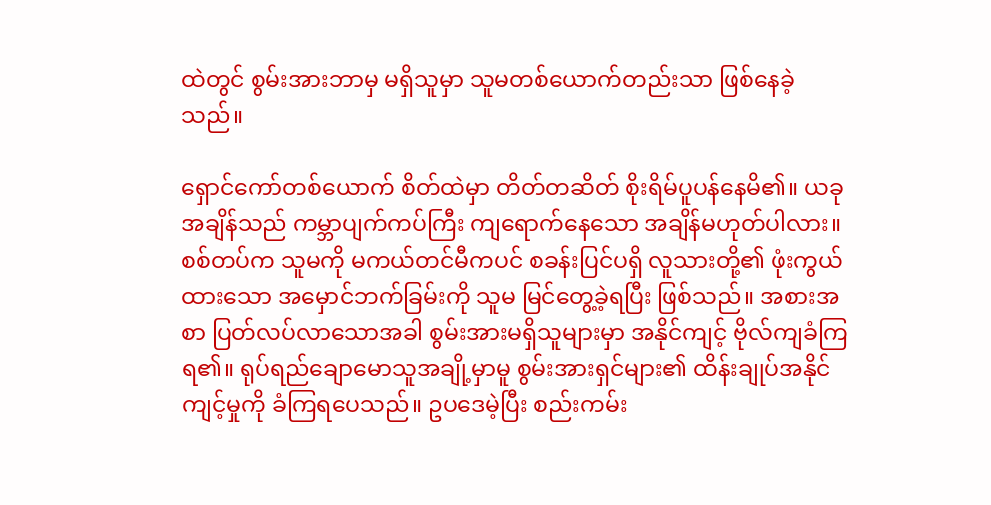ထဲတွင် စွမ်းအားဘာမှ မရှိသူမှာ သူမတစ်ယောက်တည်းသာ ဖြစ်နေခဲ့သည်။

ရှောင်ကော်တစ်ယောက် စိတ်ထဲမှာ တိတ်တဆိတ် စိုးရိမ်ပူပန်နေမိ၏။ ယခုအချိန်သည် ကမ္ဘာပျက်ကပ်ကြီး ကျရောက်နေသော အချိန်မဟုတ်ပါလား။ စစ်တပ်က သူမကို မကယ်တင်မီကပင် စခန်းပြင်ပရှိ လူသားတို့၏ ဖုံးကွယ်ထားသော အမှောင်ဘက်ခြမ်းကို သူမ မြင်တွေ့ခဲ့ရပြီး ဖြစ်သည်။ အစားအစာ ပြတ်လပ်လာသောအခါ စွမ်းအားမရှိသူများမှာ အနိုင်ကျင့် ဗိုလ်ကျခံကြရ၏။ ရုပ်ရည်ချောမောသူအချို့မှာမူ စွမ်းအားရှင်များ၏ ထိန်းချုပ်အနိုင်ကျင့်မှုကို ခံကြရပေသည်။ ဥပဒေမဲ့ပြီး စည်းကမ်း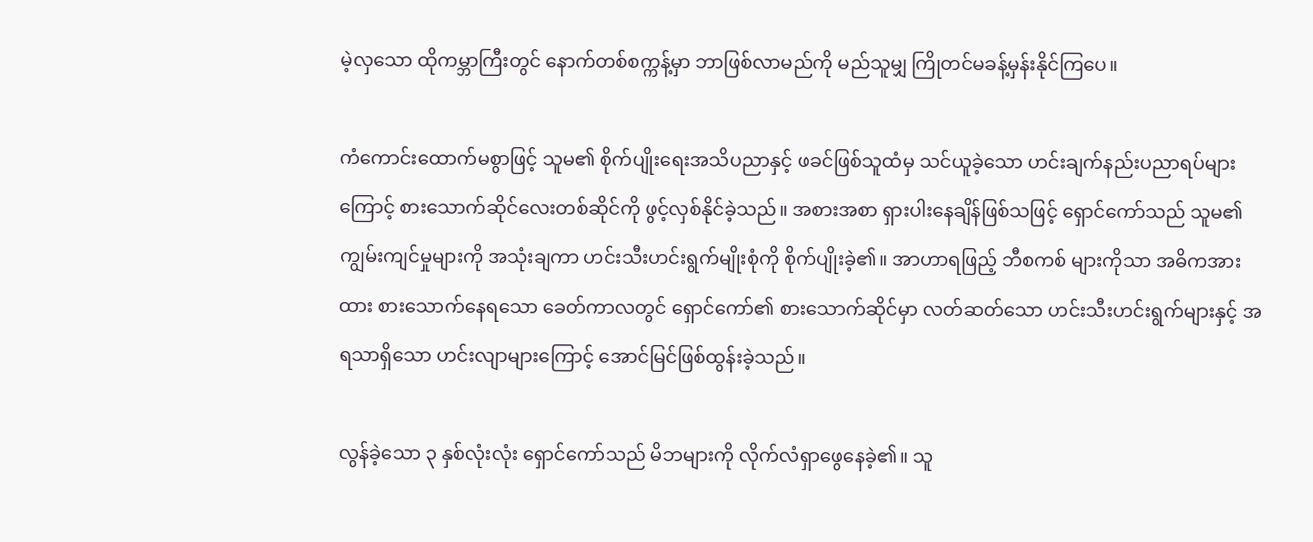မဲ့လှသော ထိုကမ္ဘာကြီးတွင် နောက်တစ်စက္ကန့်မှာ ဘာဖြစ်လာမည်ကို မည်သူမျှ ကြိုတင်မခန့်မှန်းနိုင်ကြပေ။

ကံကောင်းထောက်မစွာဖြင့် သူမ၏ စိုက်ပျိုးရေးအသိပညာနှင့် ဖခင်ဖြစ်သူထံမှ သင်ယူခဲ့သော ဟင်းချက်နည်းပညာရပ်များကြောင့် စားသောက်ဆိုင်လေးတစ်ဆိုင်ကို ဖွင့်လှစ်နိုင်ခဲ့သည်။ အစားအစာ ရှားပါးနေချိန်ဖြစ်သဖြင့် ရှောင်ကော်သည် သူမ၏ ကျွမ်းကျင်မှုများကို အသုံးချကာ ဟင်းသီးဟင်းရွက်မျိုးစုံကို စိုက်ပျိုးခဲ့၏။ အာဟာရဖြည့် ဘီစကစ် များကိုသာ အဓိကအားထား စားသောက်နေရသော ခေတ်ကာလတွင် ရှောင်ကော်၏ စားသောက်ဆိုင်မှာ လတ်ဆတ်သော ဟင်းသီးဟင်းရွက်များနှင့် အရသာရှိသော ဟင်းလျာများကြောင့် အောင်မြင်ဖြစ်ထွန်းခဲ့သည်။

လွန်ခဲ့သော ၃ နှစ်လုံးလုံး ရှောင်ကော်သည် မိဘများကို လိုက်လံရှာဖွေနေခဲ့၏။ သူ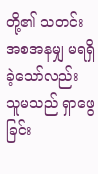တို့၏ သတင်းအစအနမျှ မရရှိခဲ့သော်လည်း သူမသည် ရှာဖွေခြင်း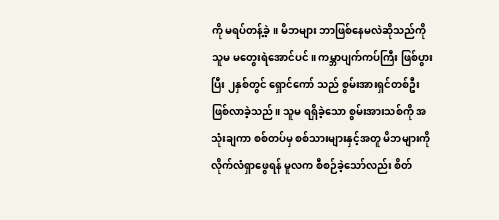ကို မရပ်တန့်ခဲ့။ မိဘများ ဘာဖြစ်နေမလဲဆိုသည်ကို သူမ မတွေးရဲအောင်ပင်။ ကမ္ဘာပျက်ကပ်ကြီး ဖြစ်ပွားပြီး ၂နှစ်တွင် ရှောင်ကော် သည် စွမ်းအားရှင်တစ်ဦး ဖြစ်လာခဲ့သည်။ သူမ ရရှိခဲ့သော စွမ်းအားသစ်ကို အသုံးချကာ စစ်တပ်မှ စစ်သားများနှင့်အတူ မိဘများကို လိုက်လံရှာဖွေရန် မူလက စီစဉ်ခဲ့သော်လည်း စိတ်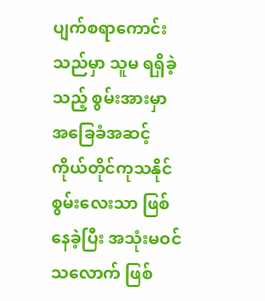ပျက်စရာကောင်းသည်မှာ သူမ ရရှိခဲ့သည့် စွမ်းအားမှာ အခြေခံအဆင့် ကိုယ်တိုင်ကုသနိုင်စွမ်းလေးသာ ဖြစ်နေခဲ့ပြီး အသုံးမဝင်သလောက် ဖြစ်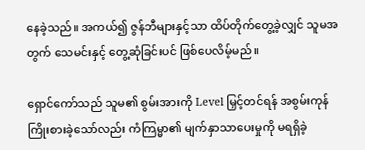နေခဲ့သည်။ အကယ်၍ ဇွန်ဘီများနှင့်သာ ထိပ်တိုက်တွေ့ခဲ့လျှင် သူမအတွက် သေမင်းနှင့် တွေ့ဆုံခြင်းပင် ဖြစ်ပေလိမ့်မည်။

ရှောင်ကော်သည် သူမ၏ စွမ်းအားကို Level မြှင့်တင်ရန် အစွမ်းကုန် ကြိုးစားခဲ့သော်လည်း ကံကြမ္မာ၏ မျက်နှာသာပေးမှုကို မရရှိခဲ့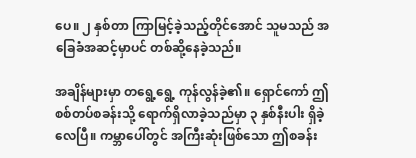ပေ။ ၂ နှစ်တာ ကြာမြင့်ခဲ့သည့်တိုင်အောင် သူမသည် အခြေခံအဆင့်မှာပင် တစ်ဆို့နေခဲ့သည်။

အချိန်များမှာ တရွေ့ရွေ့ ကုန်လွန်ခဲ့၏။ ရှောင်ကော် ဤစစ်တပ်စခန်းသို့ ရောက်ရှိလာခဲ့သည်မှာ ၃ နှစ်နီးပါး ရှိခဲ့လေပြီ။ ကမ္ဘာပေါ်တွင် အကြီးဆုံးဖြစ်သော ဤစခန်း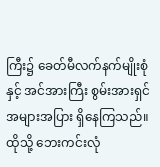ကြီး၌ ခေတ်မီလက်နက်မျိုးစုံနှင့် အင်အားကြီး စွမ်းအားရှင် အများအပြား ရှိနေကြသည်။ ထိုသို့ ဘေးကင်းလုံ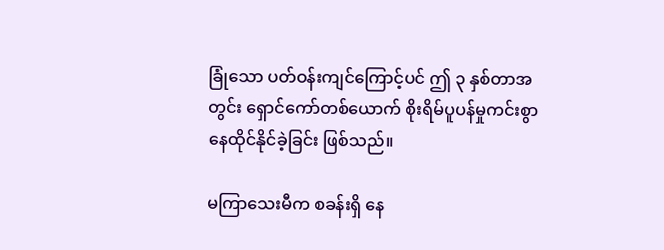ခြုံသော ပတ်ဝန်းကျင်ကြောင့်ပင် ဤ ၃ နှစ်တာအတွင်း ရှောင်ကော်တစ်ယောက် စိုးရိမ်ပူပန်မှုကင်းစွာ နေထိုင်နိုင်ခဲ့ခြင်း ဖြစ်သည်။

မကြာသေးမီက စခန်းရှိ နေ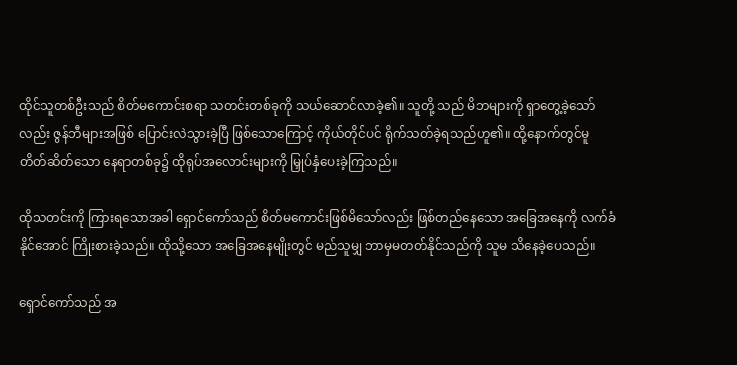ထိုင်သူတစ်ဦးသည် စိတ်မကောင်းစရာ သတင်းတစ်ခုကို သယ်ဆောင်လာခဲ့၏။ သူတို့ သည် မိဘများကို ရှာတွေ့ခဲ့သော်လည်း ဇွန်ဘီများအဖြစ် ပြောင်းလဲသွားခဲ့ပြီ ဖြစ်သောကြောင့် ကိုယ်တိုင်ပင် ရိုက်သတ်ခဲ့ရသည်ဟူ၏။ ထို့နောက်တွင်မူ တိတ်ဆိတ်သော နေရာတစ်ခု၌ ထိုရုပ်အလောင်းများကို မြှုပ်နှံပေးခဲ့ကြသည်။

ထိုသတင်းကို ကြားရသောအခါ ရှောင်ကော်သည် စိတ်မကောင်းဖြစ်မိသော်လည်း ဖြစ်တည်နေသော အခြေအနေကို လက်ခံနိုင်အောင် ကြိုးစားခဲ့သည်။ ထိုသို့သော အခြေအနေမျိုးတွင် မည်သူမျှ ဘာမှမတတ်နိုင်သည်ကို သူမ သိနေခဲ့ပေသည်။

ရှောင်ကော်သည် အ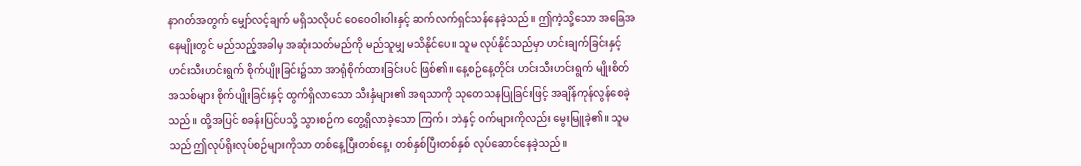နာဂတ်အတွက် မျှော်လင့်ချက် မရှိသလိုပင် ဝေဝေဝါးဝါးနှင့် ဆက်လက်ရှင်သန်နေခဲ့သည်။ ဤကဲ့သို့သော အခြေအနေမျိုးတွင် မည်သည့်အခါမှ အဆုံးသတ်မည်ကို မည်သူမျှ မသိနိုင်ပေ။ သူမ လုပ်နိုင်သည်မှာ ဟင်းချက်ခြင်းနှင့် ဟင်းသီးဟင်းရွက် စိုက်ပျိုးခြင်း၌သာ အာရုံစိုက်ထားခြင်းပင် ဖြစ်၏။ နေ့စဉ်နေ့တိုင်း ဟင်းသီးဟင်းရွက် မျိုးစိတ်အသစ်များ စိုက်ပျိုးခြင်းနှင့် ထွက်ရှိလာသော သီးနှံများ၏ အရသာကို သုတေသနပြုခြင်းဖြင့် အချိန်ကုန်လွန်စေခဲ့သည်။ ထို့အပြင် စခန်းပြင်ပသို့ သွားစဉ်က တွေ့ရှိလာခဲ့သော ကြက်၊ ဘဲနှင့် ဝက်များကိုလည်း မွေးမြူခဲ့၏။ သူမသည် ဤလုပ်ရိုးလုပ်စဉ်များကိုသာ တစ်နေ့ပြီးတစ်နေ့၊ တစ်နှစ်ပြီးတစ်နှစ် လုပ်ဆောင်နေခဲ့သည်။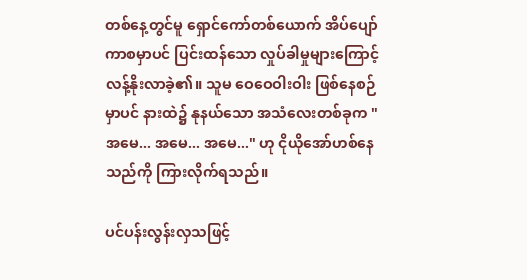တစ်နေ့တွင်မူ ရှောင်ကော်တစ်ယောက် အိပ်ပျော်ကာစမှာပင် ပြင်းထန်သော လှုပ်ခါမှုများကြောင့် လန့်နိုးလာခဲ့၏။ သူမ ဝေဝေဝါးဝါး ဖြစ်နေစဉ်မှာပင် နားထဲ၌ နုနယ်သော အသံလေးတစ်ခုက "အမေ... အမေ... အမေ..." ဟု ငိုယိုအော်ဟစ်နေသည်ကို ကြားလိုက်ရသည်။

ပင်ပန်းလွန်းလှသဖြင့်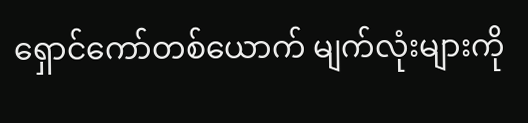ရှောင်ကော်တစ်ယောက် မျက်လုံးများကို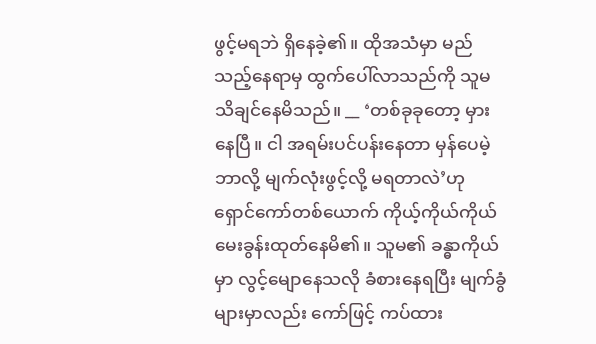ဖွင့်မရဘဲ ရှိနေခဲ့၏။ ထိုအသံမှာ မည်သည့်နေရာမှ ထွက်ပေါ်လာသည်ကို သူမ သိချင်နေမိသည်။ __ ‘တစ်ခုခုတော့ မှားနေပြီ။ ငါ အရမ်းပင်ပန်းနေတာ မှန်ပေမဲ့ ဘာလို့ မျက်လုံးဖွင့်လို့ မရတာလဲ’ဟု ရှောင်ကော်တစ်ယောက် ကိုယ့်ကိုယ်ကိုယ် မေးခွန်းထုတ်နေမိ၏။ သူမ၏ ခန္ဓာကိုယ်မှာ လွင့်မျောနေသလို ခံစားနေရပြီး မျက်ခွံများမှာလည်း ကော်ဖြင့် ကပ်ထား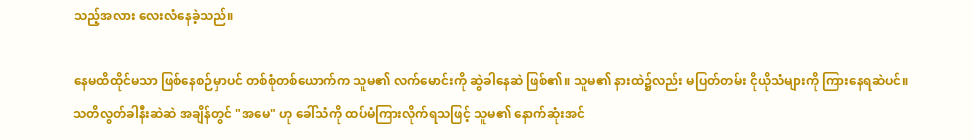သည့်အလား လေးလံနေခဲ့သည်။

နေမထိထိုင်မသာ ဖြစ်နေစဉ်မှာပင် တစ်စုံတစ်ယောက်က သူမ၏ လက်မောင်းကို ဆွဲခါနေဆဲ ဖြစ်၏။ သူမ၏ နားထဲ၌လည်း မပြတ်တမ်း ငိုယိုသံများကို ကြားနေရဆဲပင်။ သတိလွတ်ခါနီးဆဲဆဲ အချိန်တွင် "အမေ" ဟု ခေါ်သံကို ထပ်မံကြားလိုက်ရသဖြင့် သူမ၏ နောက်ဆုံးအင်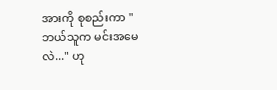အားကို စုစည်းကာ "ဘယ်သူက မင်းအမေလဲ..." ဟု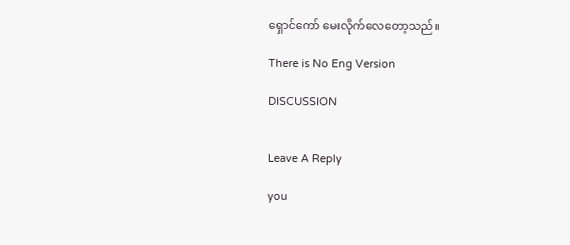ရှောင်ကော် မေးလိုက်လေတော့သည်။

There is No Eng Version

DISCUSSION


Leave A Reply

you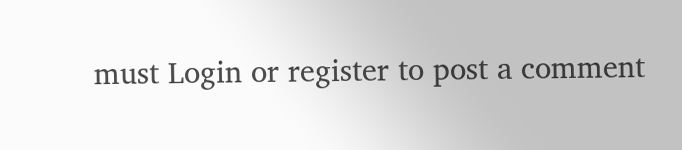must Login or register to post a comment